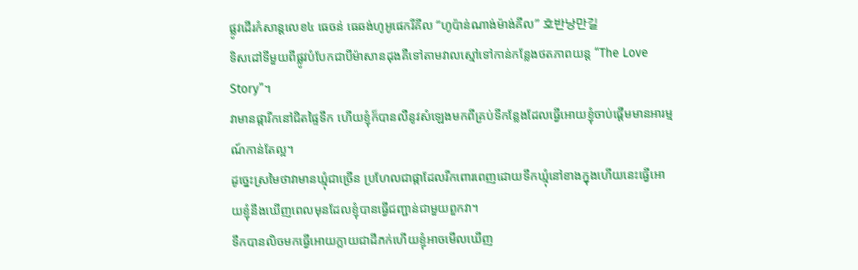ផ្លូវដើរកំសាន្តលេខ៤ ធេចន់ ធេឆង់ហូអូផេករីគីល “ហូប៉ាន់ណាង់ម៉ាង់គីល” 호반낭만길
ទិសដៅទីមួយពីផ្លូវបំបែកជាបីម៉ាសានដុងគឺទៅតាមវាលស្មៅទៅកាន់កន្លែងថតភាពយន្ត “The Love Story”។
វាមានផ្ការីកនៅជិតផ្ទៃទឹក ហើយខ្ញុំក៏បានលឺនូវសំឡេងមកពីគ្រប់ទីកន្លែងដែលធ្វើអោយខ្ញុំចាប់ផ្តើមមានអារម្មណ៍កាន់តែល្អ។
ដូច្នេះស្រមៃថាវាមានឃ្មុំជាច្រើន ប្រហែលជាផ្កាដែលរីកពោរពេញដោយទឹកឃ្មុំនៅខាងក្នុងហើយនេះធ្វើអោយខ្ញុំនឹងឃើញពេលមុនដែលខ្ញុំបានធ្វើជញ្ជាន់ជាមួយពួកវា។
ទឹកបានលិចមកធ្វើអោយក្លាយជាដីភក់ហើយខ្ញុំអាចមើលឃើញ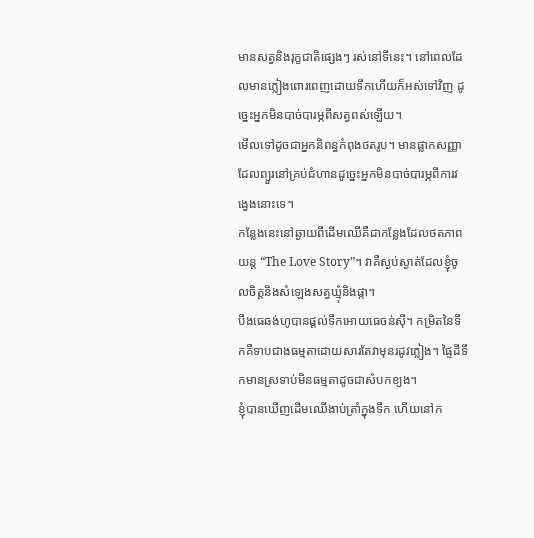មានសត្វនិងរុក្ខជាតិផ្សេងៗ រស់នៅទីនេះ។ នៅពេលដែលមានភ្លៀងពោរពេញដោយទឹកហើយក៏អស់ទៅវិញ ដូច្នេះអ្នកមិនបាច់បារម្ភពីសត្វពស់ឡើយ។
មើលទៅដូចជាអ្នកនិពន្ធកំពុងថតរូប។ មានផ្លាកសញ្ញាដែលព្យួរនៅគ្រប់ជំហានដូច្នេះអ្នកមិនបាច់បារម្ភពីការវង្វេងនោះទេ។
កន្លែងនេះនៅឆ្ងាយពីដើមឈើគឺជាកន្លែងដែលថតភាពយន្ត “The Love Story”។ វាគឺស្ងប់ស្ងាត់ដែលខ្ញុំចូលចិត្តនិងសំឡេងសត្វឃ្មុំនិងផ្កា។
បឹងធេឆង់ហូបានផ្តល់ទឹកអោយធេចន់ស៊ី។ កម្រិតនៃទឹកគឺទាបជាងធម្មតាដោយសារតែវាមុនរដូវភ្លៀង។ ផ្ទៃដីទឹកមានស្រទាប់មិនធម្មតាដូចជាសំបកខ្យង។
ខ្ញុំបានឃើញដើមឈើងាប់ត្រាំក្នុងទឹក ហើយនៅក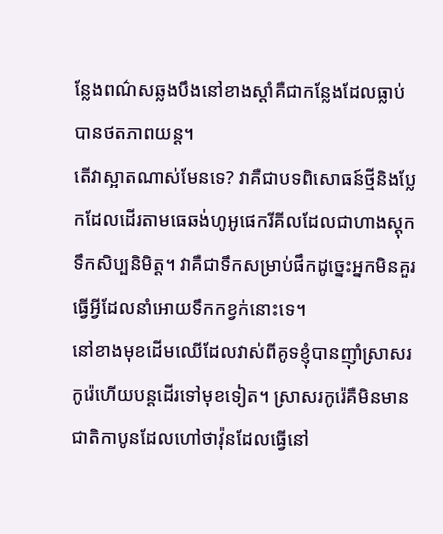ន្លែងពណ៌សឆ្លងបឹងនៅខាងស្តាំគឺជាកន្លែងដែលធ្លាប់បានថតភាពយន្ត។
តើវាស្អាតណាស់មែនទេ? វាគឺជាបទពិសោធន៍ថ្មីនិងប្លែកដែលដើរតាមធេឆង់ហូអូផេករីគីលដែលជាហាងស្តុកទឹកសិប្បនិមិត្ត។ វាគឺជាទឹកសម្រាប់ផឹកដូច្នេះអ្នកមិនគួរធ្វើអ្វីដែលនាំអោយទឹកកខ្វក់នោះទេ។
នៅខាងមុខដើមឈើដែលវាស់ពីគូទខ្ញុំបានញ៉ាំស្រាសរកូរ៉េហើយបន្តដើរទៅមុខទៀត។ ស្រាសរកូរ៉េគឺមិនមានជាតិកាបូនដែលហៅថាវ៉ុនដែលធ្វើនៅ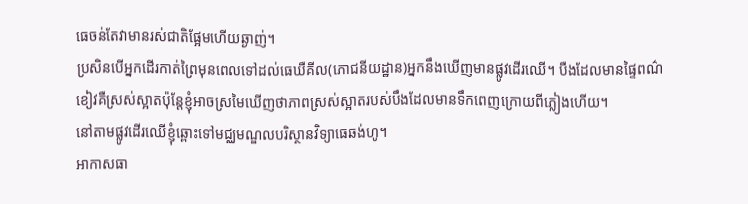ធេចន់តែវាមានរស់ជាតិផ្អែមហើយឆ្ងាញ់។
ប្រសិនបើអ្នកដើរកាត់ព្រៃមុនពេលទៅដល់ធេឃឺគីល(ភោជនីយដ្ឋាន)អ្នកនឹងឃើញមានផ្លូវដើរឈើ។ បឺងដែលមានផ្ទៃពណ៌ខៀវគឺស្រស់ស្អាតប៉ុន្តែខ្ញុំអាចស្រមៃឃើញថាភាពស្រស់ស្អាតរបស់បឹងដែលមានទឹកពេញក្រោយពីភ្លៀងហើយ។
នៅតាមផ្លូវដើរឈើខ្ញុំឆ្ពោះទៅមជ្ឈមណ្ឌលបរិស្ថានវិទ្យាធេឆង់ហូ។
អាកាសធា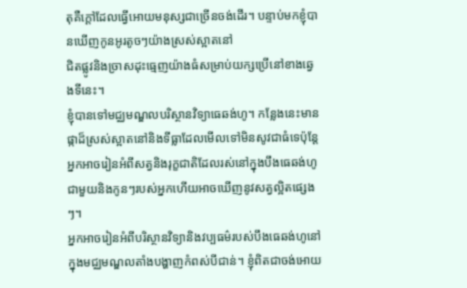តុគឺក្តៅដែលធ្វើអោយមនុស្សជាច្រើនចង់ដើរ។ បន្ទាប់មកខ្ញុំបានឃើញកូនអូរតូចៗយ៉ាងស្រស់ស្អាតនៅ
ជិតផ្លូវនិងច្រាសដុះធ្មេញយ៉ាងធំសម្រាប់យក្សប្រើនៅខាងឆ្វេងទីនេះ។
ខ្ញុំបានទៅមជ្ឈមណ្ឌលបរិស្ថានវិទ្យាធេឆង់ហូ។ កន្លែងនេះមានផ្កាដ៏ស្រស់ស្អាតនៅនិងទីធ្លាដែលមើលទៅមិនសូវជាធំទេប៉ុន្តែអ្នកអាចរៀនអំពីសត្វនិងរុក្ខជាតិដែលរស់នៅក្នុងបឹងធេឆង់ហូជាមួយនិងកូនៗរបស់អ្នកហើយអាចឃើញនូវសត្វល្អិតផ្សេងៗ។
អ្នកអាចរៀនអំពីបរិស្ថានវិទ្យានិងវប្បធម៌របស់បឹងធេឆង់ហូនៅក្នុងមជ្ឈមណ្ឌលតាំងបង្ហាញកំពស់បីជាន់។ ខ្ញុំពិតជាចង់អោយ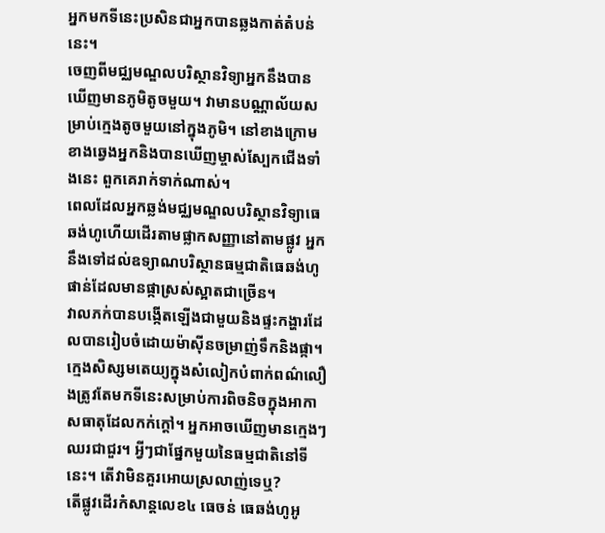អ្នកមកទីនេះប្រសិនជាអ្នកបានឆ្លងកាត់តំបន់នេះ។
ចេញពីមជ្ឈមណ្ឌលបរិស្ថានវិទ្យាអ្នកនឹងបានឃើញមានភូមិតូចមួយ។ វាមានបណ្ណាល័យសម្រាប់ក្មេងតូចមួយនៅក្នុងភូមិ។ នៅខាងក្រោមខាងឆ្វេងអ្នកនិងបានឃើញម្ចាស់ស្បែកជើងទាំងនេះ ពួកគេរាក់ទាក់ណាស់។
ពេលដែលអ្នកឆ្លង់មជ្ឈមណ្ឌលបរិស្ថានវិទ្យាធេឆង់ហូហើយដើរតាមផ្លាកសញ្ញានៅតាមផ្លូវ អ្នកនឹងទៅដល់ឧទ្យាណបរិស្ថានធម្មជាតិធេឆង់ហូផាន់ដែលមានផ្កាស្រស់ស្អាតជាច្រើន។
វាលភក់បានបង្កើតឡើងជាមួយនិងផ្ទះកង្ហារដែលបានរៀបចំដោយម៉ាស៊ីនចម្រាញ់ទឹកនិងផ្កា។
ក្មេងសិស្សមតេយ្យក្នុងសំលៀកបំពាក់ពណ៌លឿងត្រូវតែមកទីនេះសម្រាប់ការពិចនិចក្នុងអាកាសធាតុដែលកក់ក្តៅ។ អ្នកអាចឃើញមានក្មេងៗឈរជាជួរ។ អ្វីៗជាផ្នែកមួយនៃធម្មជាតិនៅទីនេះ។ តើវាមិនគួរអោយស្រលាញ់ទេឬ?
តើផ្លូវដើរកំសាន្តលេខ៤ ធេចន់ ធេឆង់ហូអូ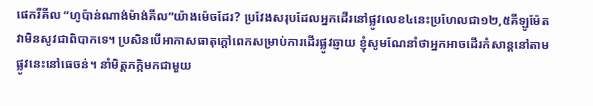ផេករីគីល “ហូប៉ាន់ណាង់ម៉ាង់គីល”យ៉ាងម៉េចដែរ? ប្រវែងសរុបដែលអ្នកដើរនៅផ្លូវលេខ៤នេះប្រហែលជា១២,៥គីឡូម៉ែត វាមិនសូវជាពិបាកទេ។ ប្រសិនបើអាកាសធាតុក្តៅពេកសម្រាប់ការដើរផ្លូវឆ្ញាយ ខ្ញុំសូមណែនាំថាអ្នកអាចដើរកំសាន្តនៅតាមផ្លូវនេះនៅធេចន់។ នាំមិត្តភក្កិមកជាមួយ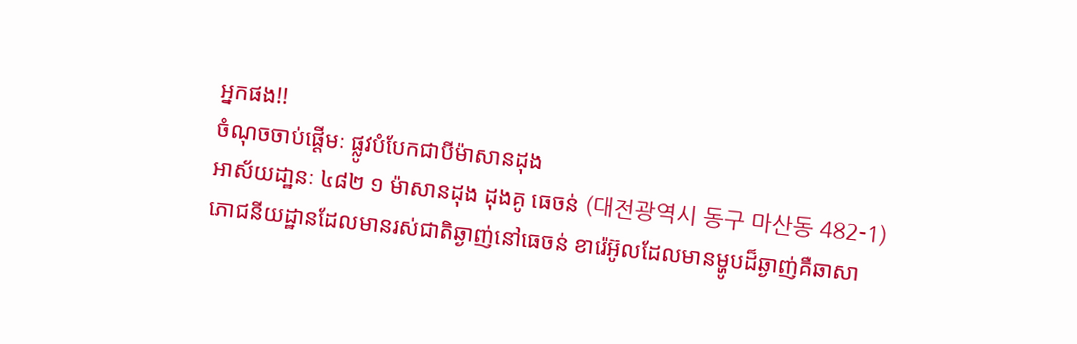អ្នកផង!!
ចំណុចចាប់ផ្តើមៈ ផ្លូវបំបែកជាបីម៉ាសានដុង
អាស័យដា្ឋនៈ ៤៨២ ១ ម៉ាសានដុង ដុងគូ ធេចន់ (대전광역시 동구 마산동 482-1)
ភោជនីយដ្ឋានដែលមានរស់ជាតិឆ្ងាញ់នៅធេចន់ ខារ៉េអ៊ូលដែលមានម្ហូបដ៏ឆ្ងាញ់គឺឆាសា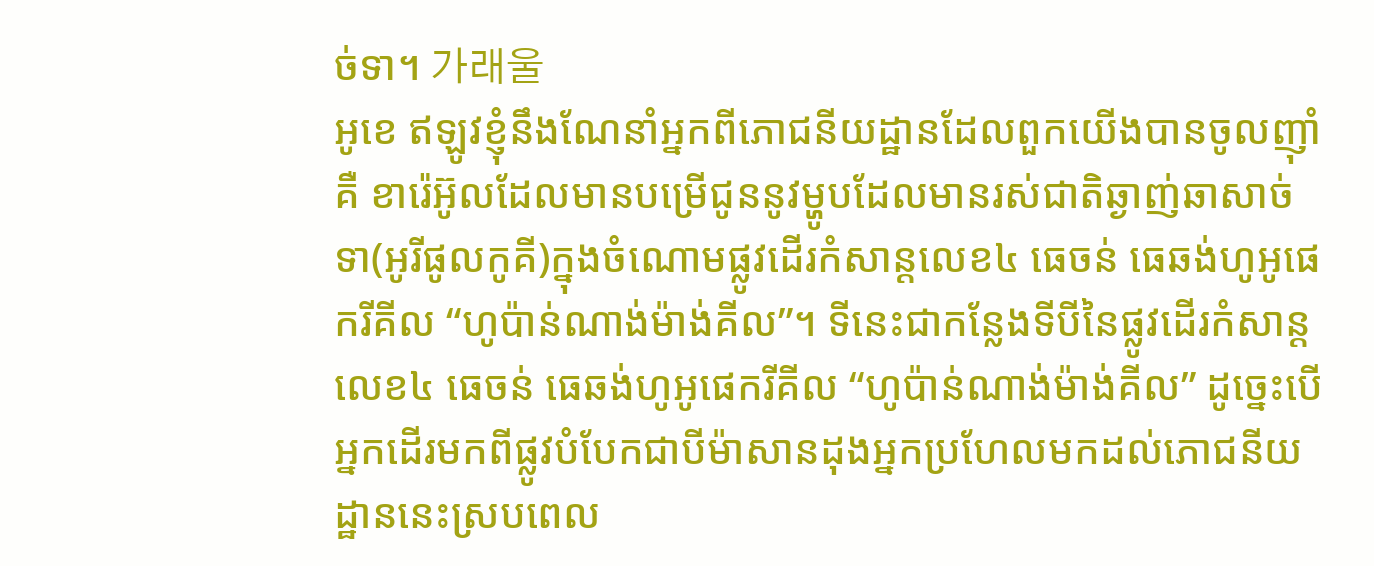ច់ទា។ 가래울
អូខេ ឥឡូវខ្ញុំនឹងណែនាំអ្នកពីភោជនីយដ្ឋានដែលពួកយើងបានចូលញ៉ាំគឺ ខារ៉េអ៊ូលដែលមានបម្រើជូននូវម្ហូបដែលមានរស់ជាតិឆ្ងាញ់ឆាសាច់ទា(អូរីផូលកូគី)ក្នុងចំណោមផ្លូវដើរកំសាន្តលេខ៤ ធេចន់ ធេឆង់ហូអូផេករីគីល “ហូប៉ាន់ណាង់ម៉ាង់គីល”។ ទីនេះជាកន្លែងទីបីនៃផ្លូវដើរកំសាន្តលេខ៤ ធេចន់ ធេឆង់ហូអូផេករីគីល “ហូប៉ាន់ណាង់ម៉ាង់គីល” ដូច្នេះបើអ្នកដើរមកពីផ្លូវបំបែកជាបីម៉ាសានដុងអ្នកប្រហែលមកដល់ភោជនីយដ្ឋាននេះស្របពេល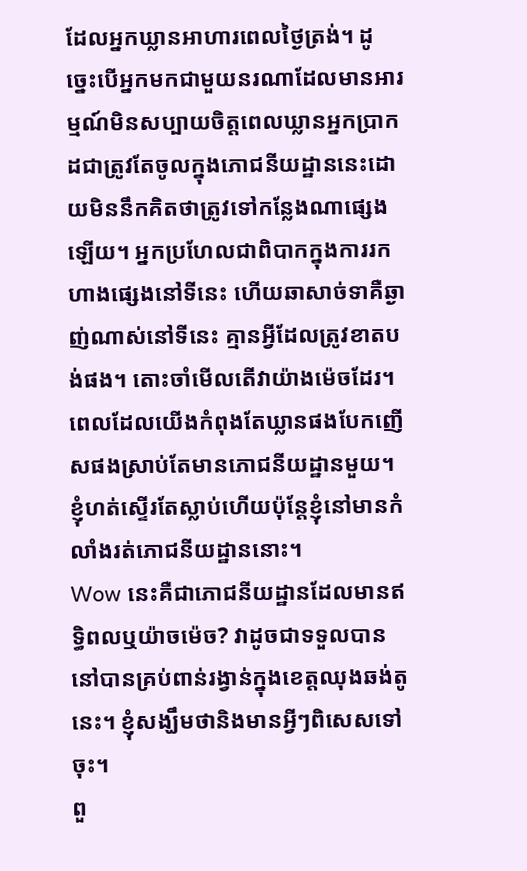ដែលអ្នកឃ្លានអាហារពេលថ្ងៃត្រង់។ ដូច្នេះបើអ្នកមកជាមួយនរណាដែលមានអារម្មណ៍មិនសប្បាយចិត្តពេលឃ្លានអ្នកប្រាកដជាត្រូវតែចូលក្នុងភោជនីយដ្ឋាននេះដោយមិននឹកគិតថាត្រូវទៅកន្លែងណាផ្សេងឡើយ។ អ្នកប្រហែលជាពិបាកក្នុងការរកហាងផ្សេងនៅទីនេះ ហើយឆាសាច់ទាគឺឆ្ងាញ់ណាស់នៅទីនេះ គ្មានអ្វីដែលត្រូវខាតបង់ផង។ តោះចាំមើលតើវាយ៉ាងម៉េចដែរ។
ពេលដែលយើងកំពុងតែឃ្លានផងបែកញើសផងស្រាប់តែមានភោជនីយដ្ឋានមួយ។ ខ្ញុំហត់ស្ទើរតែស្លាប់ហើយប៉ុន្តែខ្ញុំនៅមានកំលាំងរត់ភោជនីយដ្ឋាននោះ។
Wow នេះគឺជាភោជនីយដ្ឋានដែលមានឥទ្ធិពលឬយ៉ាចម៉េច? វាដូចជាទទួលបាននៅបានគ្រប់ពាន់រង្វាន់ក្នុងខេត្តឈុងឆង់តូនេះ។ ខ្ញុំសង្ឃឹមថានិងមានអ្វីៗពិសេសទៅចុះ។
ពួ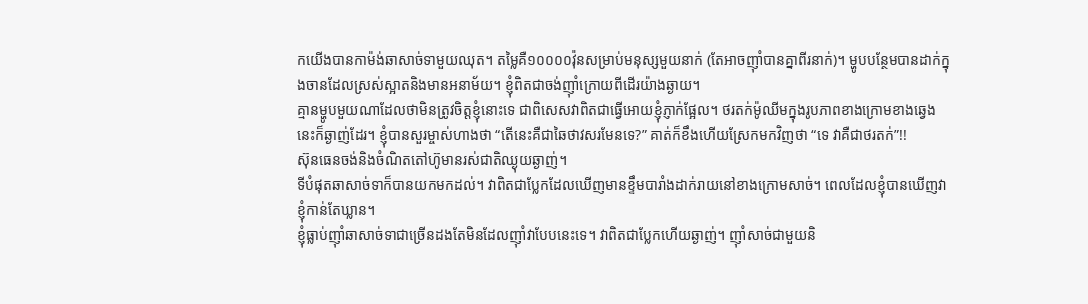កយើងបានកាម៉ង់ឆាសាច់ទាមួយឈុត។ តម្លៃគឺ១០០០០វ៉ុនសម្រាប់មនុស្សមួយនាក់ (តែអាចញ៉ាំបានគ្នាពីរនាក់)។ ម្ហូបបន្ថែមបានដាក់ក្នុងចានដែលស្រស់ស្អាតនិងមានអនាម័យ។ ខ្ញុំពិតជាចង់ញ៉ាំក្រោយពីដើរយ៉ាងឆ្ងាយ។
គ្មានម្ហូបមួយណាដែលថាមិនត្រូវចិត្តខ្ញុំនោះទេ ជាពិសេសវាពិតជាធ្វើអោយខ្ញុំភ្ញាក់ផ្អែល។ ថរតក់ម៉ូឈីមក្នុងរូបភាពខាងក្រោមខាងឆ្វេងនេះក៏ឆ្ងាញ់ដែរ។ ខ្ញុំបានសួរម្ចាស់ហាងថា “តើនេះគឺជាឆៃថាវសរមែនទេ?” គាត់ក៏ខឹងហើយស្រែកមកវិញថា “ទេ វាគឺជាថរតក់”!!
ស៊ុនធេនចង់និងចំណិតតៅហ៊ូមានរស់ជាតិឈ្ងុយឆ្ងាញ់។
ទីបំផុតឆាសាច់ទាក៏បានយកមកដល់។ វាពិតជាប្លែកដែលឃើញមានខ្ទឹមបារាំងដាក់រាយនៅខាងក្រោមសាច់។ ពេលដែលខ្ញុំបានឃើញវាខ្ញុំកាន់តែឃ្លាន។
ខ្ញុំធ្លាប់ញ៉ាំឆាសាច់ទាជាច្រើនដងតែមិនដែលញ៉ាំវាបែបនេះទេ។ វាពិតជាប្លែកហើយឆ្ងាញ់។ ញ៉ាំសាច់ជាមួយនិ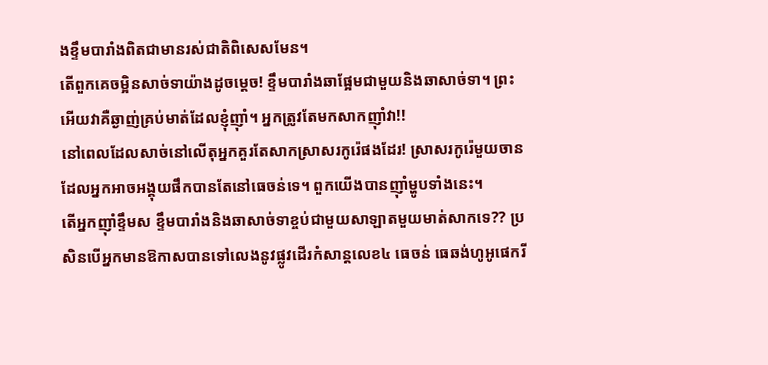ងខ្ទឹមបារាំងពិតជាមានរស់ជាតិពិសេសមែន។
តើពួកគេចម្អិនសាច់ទាយ៉ាងដូចម្តេច! ខ្ទឹមបារាំងឆាផ្អែមជាមួយនិងឆាសាច់ទា។ ព្រះអើយវាគឺឆ្ងាញ់គ្រប់មាត់ដែលខ្ញុំញ៉ាំ។ អ្នកត្រូវតែមកសាកញ៉ាំវា!!
នៅពេលដែលសាច់នៅលើតុអ្នកគួរតែសាកស្រាសរកូរ៉េផងដែរ! ស្រាសរកូរ៉េមួយចានដែលអ្នកអាចអង្គុយផឹកបានតែនៅធេចន់ទេ។ ពួកយើងបានញ៉ាំម្ហូបទាំងនេះ។
តើអ្នកញ៉ាំខ្ទឹមស ខ្ទឹមបារាំងនិងឆាសាច់ទាខ្ចប់ជាមួយសាឡាតមួយមាត់សាកទេ?? ប្រសិនបើអ្នកមានឱកាសបានទៅលេងនូវផ្លូវដើរកំសាន្តលេខ៤ ធេចន់ ធេឆង់ហូអូផេករី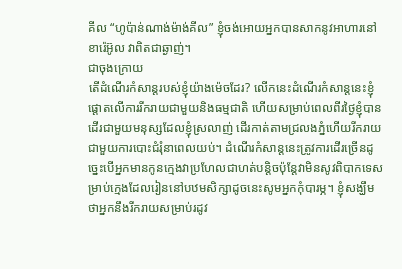គីល “ហូប៉ាន់ណាង់ម៉ាង់គីល” ខ្ញុំចង់អោយអ្នកបានសាកនូវអាហារនៅខារ៉េអ៊ូល វាពិតជាឆ្ងាញ់។
ជាចុងក្រោយ
តើដំណើរកំសាន្តរបស់ខ្ញុំយ៉ាងម៉េចដែរ? លើកនេះដំណើរកំសាន្តនេះខ្ញុំផ្តោតលើការរីករាយជាមួយនិងធម្មជាតិ ហើយសម្រាប់ពេលពីរថ្ងៃខ្ញុំបានដើរជាមួយមនុស្សដែលខ្ញុំស្រលាញ់ ដើរកាត់តាមជ្រលងភ្នំហើយរីករាយជាមួយការបោះជំរុំនាពេលយប់។ ដំណើរកំសាន្តនេះត្រូវការដើរច្រើនដូច្នេះបើអ្នកមានកូនក្មេងវាប្រហែលជាហត់បន្តិចប៉ុន្តែវាមិនសូវពិបាកទេសម្រាប់ក្មេងដែលរៀននៅបឋមសិក្សាដូចនេះសូមអ្នកកុំបារម្ភ។ ខ្ញុំសង្ឃឹមថាអ្នកនឹងរីករាយសម្រាប់រដូវ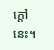ក្តៅនេះ។